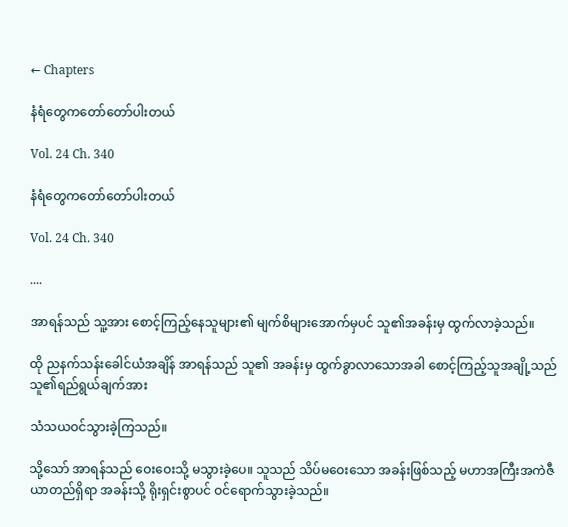← Chapters

နံရံတွေကတော်တော်ပါးတယ်

Vol. 24 Ch. 340

နံရံတွေကတော်တော်ပါးတယ်

Vol. 24 Ch. 340

....

အာရန်သည် သူ့အား စောင့်ကြည့်နေသူများ၏ မျက်စိများအောက်မှပင် သူ၏အခန်းမှ ထွက်လာခဲ့သည်။

ထို ညနက်သန်းခေါင်ယံအချိန် အာရန်သည် သူ၏ အခန်းမှ ထွက်ခွာလာသောအခါ စောင့်ကြည့်သူအချို့သည် သူ၏ရည်ရွယ်ချက်အား

သံသယဝင်သွားခဲ့ကြသည်။

သို့သော် အာရန်သည် ဝေးဝေးသို့ မသွားခဲ့ပေ။ သူသည် သိပ်မဝေးသော အခန်းဖြစ်သည့် မဟာအကြီးအကဲဇီယာတည်ရှိရာ အခန်းသို့ ရိုးရှင်းစွာပင် ဝင်‌ရောက်သွားခဲ့သည်။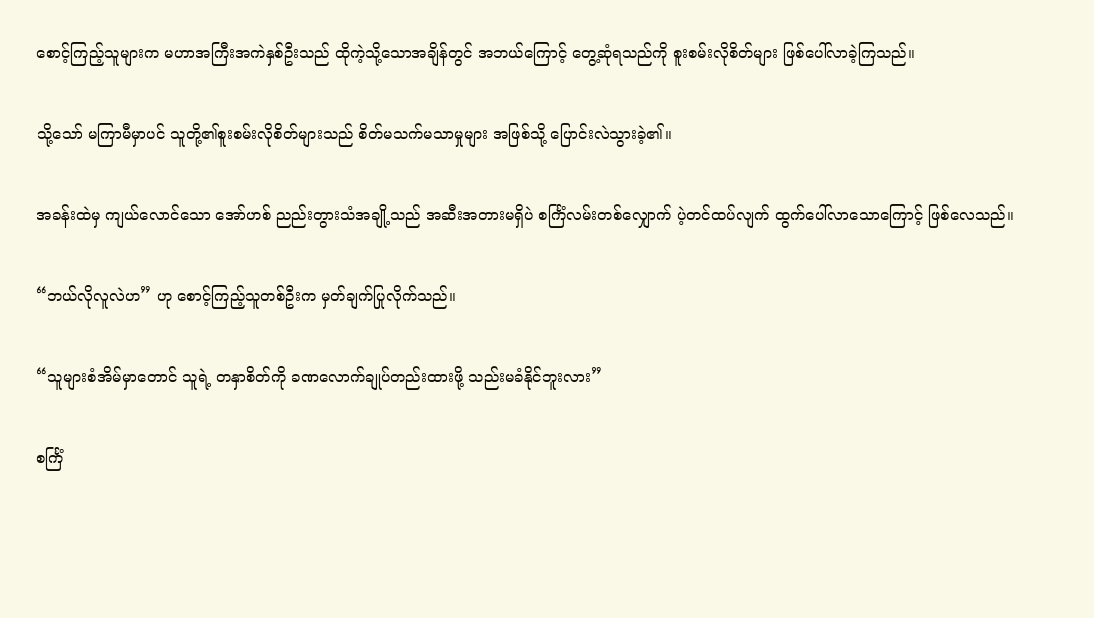စောင့်ကြည့်သူများက မဟာအကြီးအကဲနှစ်ဦးသည် ထိုကဲ့သို့သောအချိန်တွင် အဘယ်ကြောင့် တွေ့ဆုံရသည်ကို စူးစမ်းလိုစိတ်များ ဖြစ်ပေါ်လာခဲ့ကြသည်။

သို့သော် မကြာမီမှာပင် သူတို့၏စူးစမ်းလိုစိတ်များသည် စိတ်မသက်မသာမှုများ အဖြစ်သို့ ပြောင်းလဲသွားခဲ့၏။

အခန်းထဲမှ ကျယ်လောင်သော အော်ဟစ် ညည်းတွားသံအချို့သည် အဆီးအတားမရှိပဲ စင်္ကြံလမ်းတစ်လျှောက် ပဲ့တင်ထပ်လျက် ထွက်ပေါ်လာသောကြောင့် ဖြစ်လေသည်။

“ဘယ်လိုလူလဲဟ” ဟု စောင့်ကြည့်သူတစ်ဦးက မှတ်ချက်ပြုလိုက်သည်။

“သူများစံအိမ်မှာတောင် သူရဲ့ တနှာစိတ်ကို ခဏလောက်ချုပ်တည်းထားဖို့ သည်းမခံနိုင်ဘူးလား”

စင်္ကြံ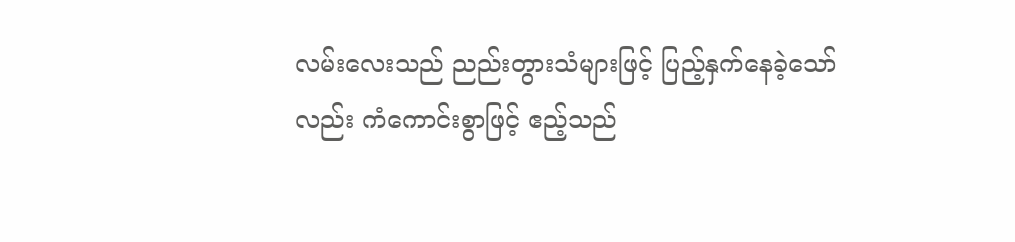လမ်းလေးသည် ညည်းတွားသံများဖြင့် ပြည့်နှက်နေခဲ့သော်လည်း ကံကောင်းစွာဖြင့် ဧည့်သည်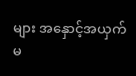များ အနှောင့်အယှက်မ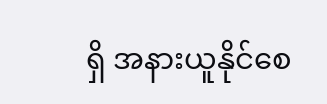ရှိ အနားယူနိုင်စေ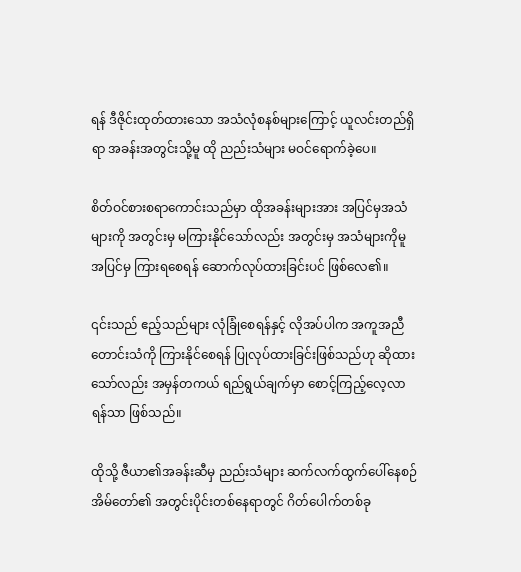ရန် ဒီဇိုင်းထုတ်ထားသော အသံလုံစနစ်များကြောင့် ယူလင်းတည်ရှိရာ အခန်းအတွင်းသို့မူ ထို ညည်းသံများ မဝင်ရောက်ခဲ့ပေ။

စိတ်ဝင်စားစရာကောင်းသည်မှာ ထိုအခန်းများအား အပြင်မှအသံများကို အတွင်းမှ မကြားနိုင်သော်လည်း အတွင်းမှ အသံများကိုမူ အပြင်မှ ကြားရစေရန် ဆောက်လုပ်ထားခြင်းပင် ဖြစ်လေ၏။

၎င်းသည် ဧည့်သည်များ လုံခြုံစေရန်နှင့် လိုအပ်ပါက အကူအညီတောင်းသံကို ကြားနိုင်စေရန် ပြုလုပ်ထားခြင်းဖြစ်သည်ဟု ဆိုထားသော်လည်း အမှန်တကယ် ရည်ရွယ်ချက်မှာ စောင့်ကြည့်လေ့လာရန်သာ ဖြစ်သည်။

ထိုသို့ ဇီယာ၏အခန်းဆီမှ ညည်းသံများ ဆက်လက်ထွက်ပေါ်နေစဉ် အိမ်တော်၏ အတွင်းပိုင်းတစ်နေရာတွင် ဂိတ်ပေါက်တစ်ခု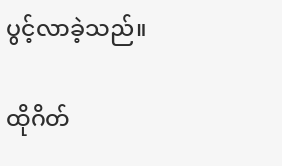ပွင့်လာခဲ့သည်။

ထိုဂိတ်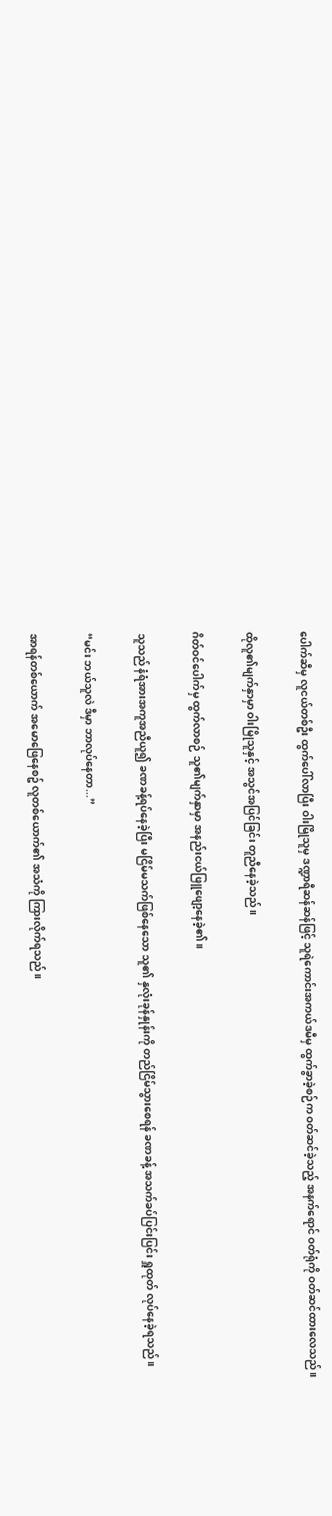ပေါက်ဆီမှ လူငယ်တစ်ဦး ထွက်ပေါ်လာပြီး ဝါးမြိုသူမှ ဒဏ္ဍာရီဆန်ဆန်ဖြင့် သူရဲကောင်းအကယ်ဒမီမှ ထွက်ခွာခဲ့စဉ်က ဝတ်ဆင်ခဲ့သည့် အနက်ရောင် ဝတ်ရုံကို ဝတ်ဆင်ထားလေသည်။

ထိုလူ၏မျက်နှာမှာ ဝါးမြိုသူနှင့် အသွင်အပြင်ခြင်း တူညီနေခဲ့သည်။

ဂိတ်ဝင်ပေါက်မှ ထွက်လာစဉ် သူ၏မျက်နှာမှာ အနည်းငယ်ဖြူဖျော့နေခဲ့၏။

သူသည် နံရံအားအကူအညီယူ၍ ခဏခန့်ရပ်နေခဲ့ပြီး မငြိမ်မသက်ဖြစ်နေသော သူ၏ နှလုံးခုန်နှုန်းကို တည်ငြိမ်သွားစေရန် ခဏခန့် အသက်ခပ်ပြင်းပြင်း ရှူထုတ် လုပ်နေခဲ့ရသည်။

“မင်း ဘယ်သူလဲ ဒီမှာ ဘာလုပ်နေတာ...”

အာရန်တစ်ယောက် အမောဖြေနေစဥ် လူတစ်ယောက်၏ အသံကို ကြားလိုက်ရသည်။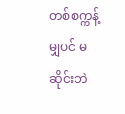တစ်စက္ကန့်မျှပင် မဆိုင်းဘဲ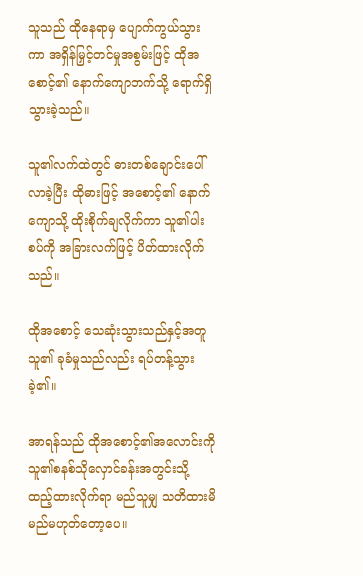သူသည် ထိုနေရာမှ ပျောက်ကွယ်သွားကာ အရှိန်မြှင့်တင်မှုအစွမ်းဖြင့် ထိုအစောင့်၏ နောက်ကျောဘက်သို့ ရောက်ရှိသွားခဲ့သည်။

သူ၏လက်ထဲတွင် ဓားတစ်ချောင်းပေါ်လာခဲ့ပြီး ထိုဓားဖြင့် အစောင့်၏ နောက်ကျောသို့ ထိုးစိုက်ချလိုက်ကာ သူ၏ပါးစပ်ကို အခြားလက်ဖြင့် ပိတ်ထားလိုက်သည်။

ထိုအစောင့် သေဆုံးသွားသည်နှင့်အတူ သူ၏ ခုခံမှုသည်လည်း ရပ်တန့်သွားခဲ့၏။

အာရန်သည် ထိုအစောင့်၏အလောင်းကို သူ၏စနစ်သိုလှောင်ခန်းအတွင်းသို့ ထည့်ထားလိုက်ရာ မည်သူမျှ သတိထားမိမည်မဟုတ်တော့ပေ။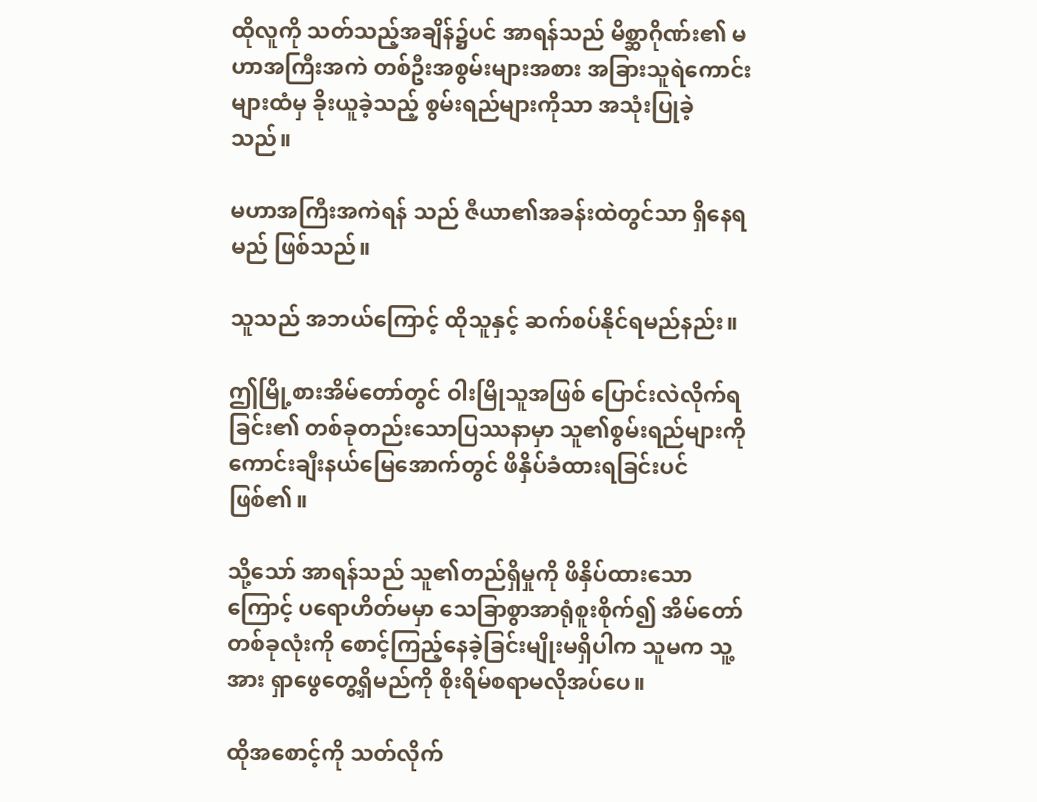ထိုလူကို သတ်သည့်အချိန်၌ပင် အာရန်သည် မိစ္ဆာဂိုဏ်း၏ မဟာအကြီးအကဲ တစ်ဦးအစွမ်းများအစား အခြားသူရဲကောင်းများထံမှ ခိုးယူခဲ့သည့် စွမ်းရည်များကိုသာ အသုံးပြုခဲ့သည်။

မဟာအကြီးအကဲရန် သည် ဇီယာ၏အခန်းထဲတွင်သာ ရှိနေရမည် ဖြစ်သည်။

သူသည် အဘယ်ကြောင့် ထိုသူနှင့် ဆက်စပ်နိုင်ရမည်နည်း။

ဤမြို့စားအိမ်တော်တွင် ဝါးမြိုသူအဖြစ် ပြောင်းလဲလိုက်ရခြင်း၏ တစ်ခုတည်းသောပြဿနာမှာ သူ၏စွမ်းရည်များကို ကောင်းချီးနယ်မြေအောက်တွင် ဖိနှိပ်ခံထားရခြင်းပင် ဖြစ်၏။

သို့သော် အာရန်သည် သူ၏တည်ရှိမှုကို ဖိနှိပ်ထားသောကြောင့် ပရောဟိတ်မမှာ သေခြာစွာအာရုံစူးစိုက်၍ အိမ်တော်တစ်ခုလုံးကို စောင့်ကြည့်နေခဲ့ခြင်းမျိုးမရှိပါက သူမက သူ့အား ရှာဖွေတွေ့ရှိမည်ကို စိုးရိမ်စရာမလိုအပ်ပေ။

ထိုအစောင့်ကို သတ်လိုက်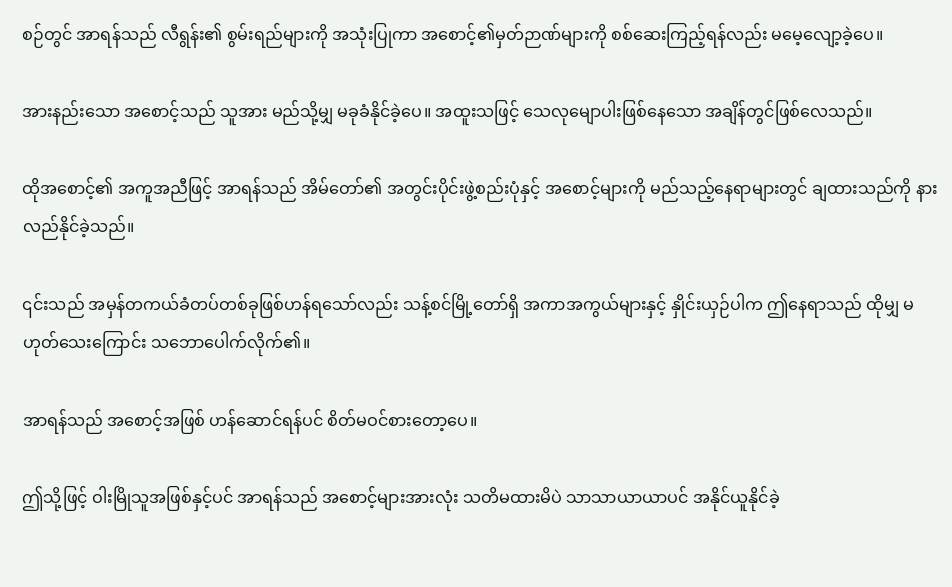စဉ်တွင် အာရန်သည် လီရွန်း၏ စွမ်းရည်များကို အသုံးပြုကာ အစောင့်၏မှတ်ဉာဏ်များကို စစ်ဆေးကြည့်ရန်လည်း မမေ့လျော့ခဲ့ပေ။

အားနည်းသော အစောင့်သည် သူအား မည်သို့မျှ မခုခံနိုင်ခဲ့ပေ။ အထူးသဖြင့် သေလုမျောပါးဖြစ်နေသော အချိန်တွင်ဖြစ်လေသည်။

ထိုအစောင့်၏ အကူအညီဖြင့် အာရန်သည် အိမ်တော်၏ အတွင်းပိုင်းဖွဲ့စည်းပုံနှင့် အစောင့်များကို မည်သည့်နေရာများတွင် ချထားသည်ကို နားလည်နိုင်ခဲ့သည်။

၎င်းသည် အမှန်တကယ်ခံတပ်တစ်ခုဖြစ်ဟန်ရသော်လည်း သန့်စင်မြို့တော်ရှိ အကာအကွယ်များနှင့် နှိုင်းယှဉ်ပါက ဤနေရာသည် ထိုမျှ မဟုတ်သေးကြောင်း သဘောပေါက်လိုက်၏။

အာရန်သည် အစောင့်အဖြစ် ဟန်ဆောင်ရန်ပင် စိတ်မဝင်စားတော့ပေ။

ဤသို့ဖြင့် ဝါးမြိုသူအဖြစ်နှင့်ပင် အာရန်သည် အစောင့်များအားလုံး သတိမထားမိပဲ သာသာယာယာပင် အနိုင်ယူနိုင်ခဲ့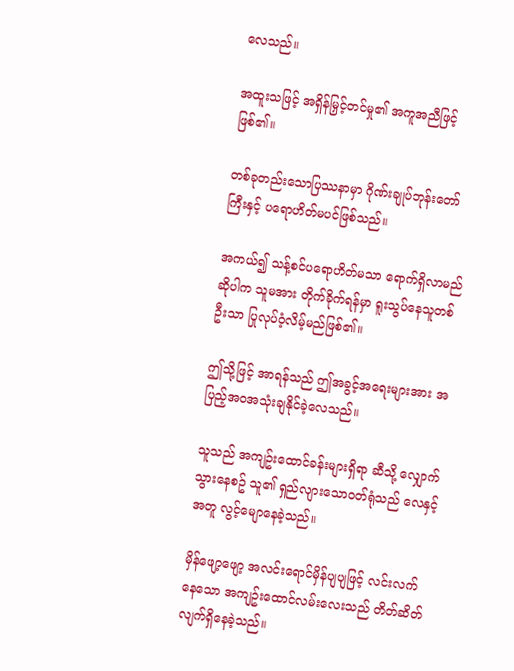လေသည်။

အထူးသဖြင့် အရှိန်မြှင့်တင်မှု၏ အကူအညီဖြင့်ဖြစ်၏။

တစ်ခုတည်းသောပြဿနာမှာ ဂိုဏ်းချုပ်ဘုန်းတော်ကြီးနှင့် ပရောဟိတ်မပင်ဖြစ်သည်။

အကယ်၍ သန့်စင်ပရောဟိတ်မသာ ရောက်ရှိလာမည်ဆိုပါက သူမအား တိုက်ခိုက်ရန်မှာ ရူးသွပ်နေသူတစ်ဦးသာ ပြုလုပ်ဝံ့လိမ့်မည်ဖြစ်၏။

ဤသို့ဖြင့် အာရန်သည် ဤအခွင့်အရေးများအား အပြည့်အဝအသုံးချနိုင်ခဲ့လေသည်။

သူသည် အကျဥ်းထောင်ခန်းများရှိရာ ဆီသို့ လျှောက်သွားနေစဥ် သူ၏ ရှည်လျားသောဝတ်ရုံသည် လေနှင့်အတူ လွင့်မျောနေခဲ့သည်။

မှိန်ဖျော့ဖျော့ အလင်းရောင်မှိန်ပျပျဖြင့် လင်းလက်နေသော အကျဥ်းထောင်လမ်းလေးသည် တိတ်ဆိတ်လျက်ရှိနေခဲ့သည်။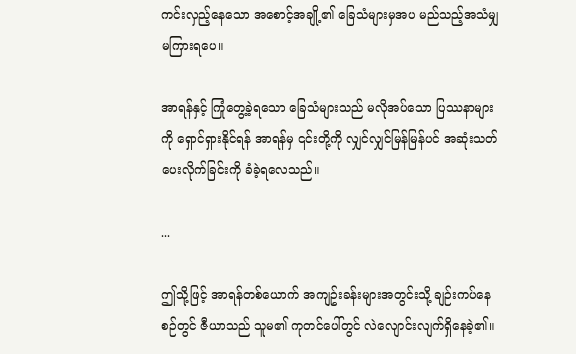ကင်းလှည့်နေသော အစောင့်အချို့၏ ခြေသံများမှအပ မည်သည့်အသံမျှ မကြားရပေ။

အာရန်နှင့် ကြုံတွေ့ခဲ့ရသော ခြေသံများသည် မလိုအပ်သော ပြဿနာများကို ရှောင်ရှားနိုင်ရန် အာရန်မှ ၎င်းတို့ကို လျှင်လျှင်မြန်မြန်ပင် အဆုံးသတ်ပေးလိုက်ခြင်းကို ခံခဲ့ရလေသည်။

...

ဤသို့ဖြင့် အာရန်တစ်ယောက် အကျဥ်းခန်းများအတွင်းသို့ ချဉ်းကပ်နေစဉ်တွင် ဇီယာသည် သူမ၏ ကုတင်ပေါ်တွင် လဲလျောင်းလျက်ရှိနေခဲ့၏။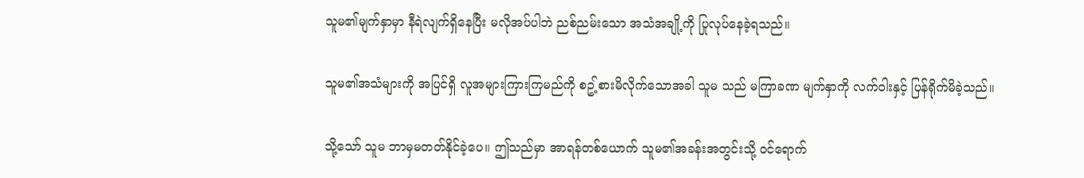သူမ၏မျက်နှာမှာ နီရဲလျက်ရှိနေပြီး မလိုအပ်ပါဘဲ ညစ်ညမ်းသော အသံအချို့ကို ပြုလုပ်နေခဲ့ရသည်။

သူမ၏အသံများကို အပြင်ရှိ လူအများကြားကြမည်ကို စဥ့်စားမိလိုက်သောအခါ သူမ သည် မကြာခဏ မျက်နှာကို လက်ဝါးနှင့် ပြန်ရိုက်မိခဲ့သည်။

သို့သော် သူမ ဘာမှမတတ်နိုင်ခဲ့ပေ။ ဤသည်မှာ အာရန်တစ်ယောက် သူမ၏အခန်းအတွင်းသို့ ဝင်ရောက်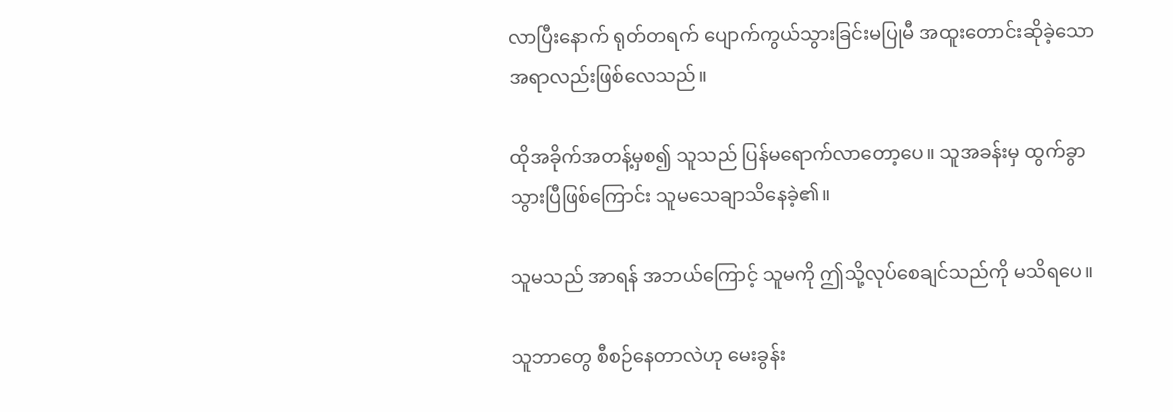လာပြီးနောက် ရုတ်တရက် ပျောက်ကွယ်သွားခြင်းမပြုမီ အထူးတောင်းဆိုခဲ့သော အရာလည်းဖြစ်လေသည်။

ထိုအခိုက်အတန့်မှစ၍ သူသည် ပြန်မရောက်လာတော့ပေ။ သူအခန်းမှ ထွက်ခွာသွားပြီဖြစ်ကြောင်း သူမသေချာသိနေခဲ့၏။

သူမသည် အာရန် အဘယ်ကြောင့် သူမကို ဤသို့လုပ်စေချင်သည်ကို မသိရပေ။

သူဘာတွေ စီစဉ်နေတာလဲဟု မေးခွန်း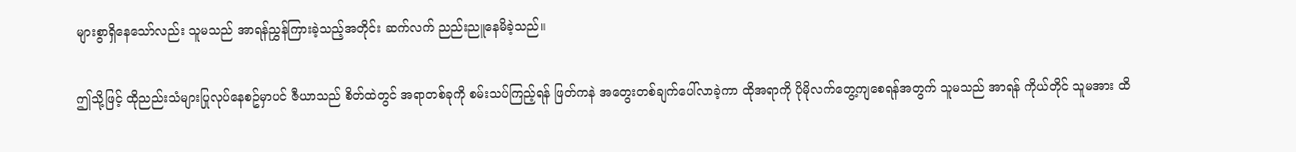များစွာရှိနေသော်လည်း သူမသည် အာရန်ညွှန်ကြားခဲ့သည့်အတိုင်း ဆက်လက် ညည်းညူနေမိခဲ့သည်။

ဤသို့ဖြင့် ထိုညည်းသံများပြုလုပ်နေစဥ်မှာပင် ဇီယာသည် စိတ်ထဲတွင် အရာတစ်ခုကို စမ်းသပ်ကြည့်ရန် ဖြတ်ကနဲ အတွေးတစ်ချက်ပေါ်လာခဲ့ကာ ထိုအရာကို ပိုမိုလက်တွေ့ကျစေရန်အတွက် သူမသည် အာရန် ကိုယ်တိုင် သူမအား ထိ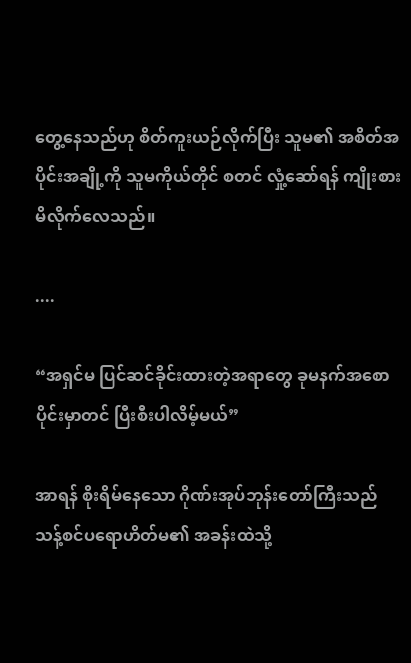တွေ့နေသည်ဟု စိတ်ကူးယဉ်လိုက်ပြီး သူမ၏ အစိတ်အပိုင်းအချို့ကို သူမကိုယ်တိုင် စတင် လှုံ့ဆော်ရန် ကျိုးစားမိလိုက်လေသည်။

....

“အရှင်မ ပြင်ဆင်ခိုင်းထားတဲ့အရာတွေ ခုမနက်အစောပိုင်းမှာတင် ပြီးစီးပါလိမ့်မယ်”

အာရန် စိုးရိမ်နေသော ဂိုဏ်းအုပ်ဘုန်းတော်ကြီးသည် သန့်စင်ပရောဟိတ်မ၏ အခန်းထဲသို့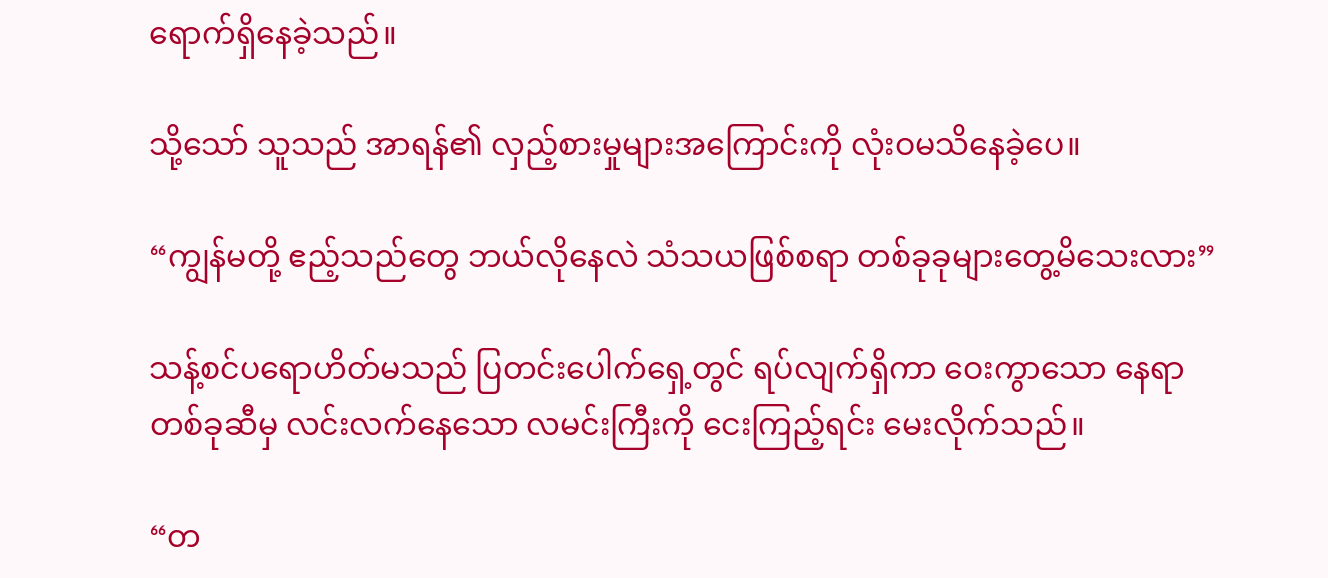ရောက်ရှိနေခဲ့သည်။

သို့သော် သူသည် အာရန်၏ လှည့်စားမှုများအကြောင်းကို လုံးဝမသိနေခဲ့ပေ။

“ကျွန်မတို့ ဧည့်သည်တွေ ဘယ်လိုနေလဲ သံသယဖြစ်စရာ တစ်ခုခုများတွေ့မိသေးလား”

သန့်စင်ပရောဟိတ်မသည် ပြတင်းပေါက်ရှေ့တွင် ရပ်လျက်ရှိကာ ဝေးကွာသော နေရာတစ်ခုဆီမှ လင်းလက်နေသော လမင်းကြီးကို ငေးကြည့်ရင်း မေးလိုက်သည်။

“တ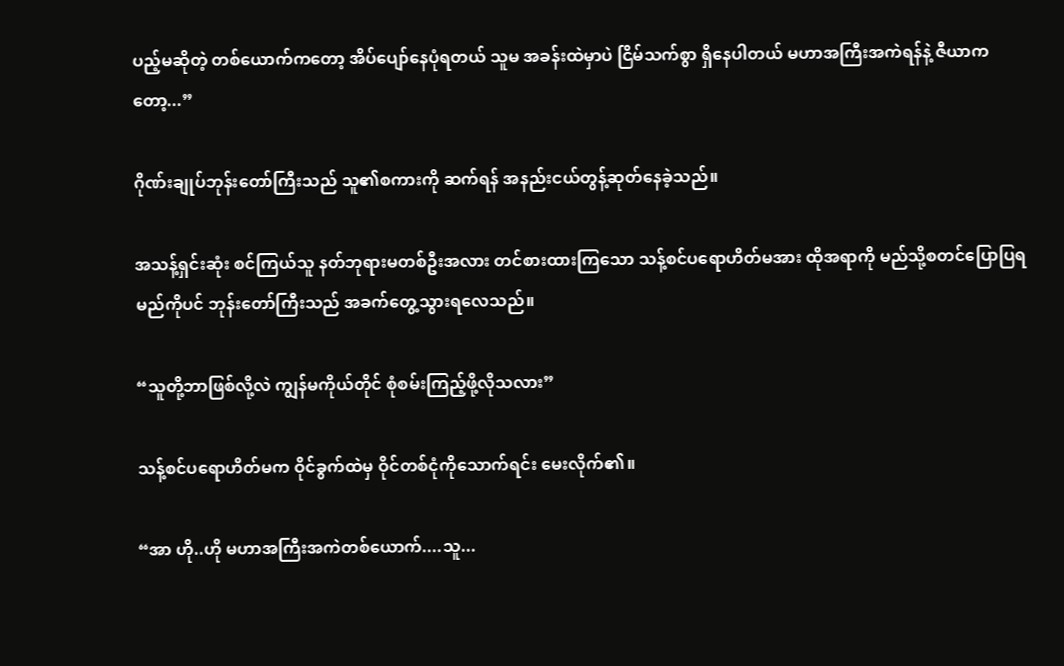ပည့်မဆိုတဲ့ တစ်ယောက်ကတော့ အိပ်ပျော်နေပုံရတယ် သူမ အခန်းထဲမှာပဲ ငြိမ်သက်စွာ ရှိနေပါတယ် မဟာအကြီးအကဲရန်နဲ့ ဇီယာကတော့...”

ဂိုဏ်းချုပ်ဘုန်းတော်ကြီးသည် သူ၏စကားကို ဆက်ရန် အနည်းငယ်တွန့်ဆုတ်နေခဲ့သည်။

အသန့်ရှင်းဆုံး စင်ကြယ်သူ နတ်ဘုရားမတစ်ဦးအလား တင်စားထားကြသော သန့်စင်ပရောဟိတ်မအား ထိုအရာကို မည်သို့စတင်ပြောပြရမည်ကိုပင် ဘုန်းတော်ကြီးသည် အခက်တွေ့သွားရလေသည်။

“သူတို့ဘာဖြစ်လို့လဲ ကျွန်မကိုယ်တိုင် စုံစမ်းကြည့်ဖို့လိုသလား”

သန့်စင်ပရောဟိတ်မက ဝိုင်ခွက်ထဲမှ ဝိုင်တစ်ငုံကိုသောက်ရင်း မေးလိုက်၏။

“အာ ဟို..ဟို မဟာအကြီးအကဲတစ်ယောက်....သူ...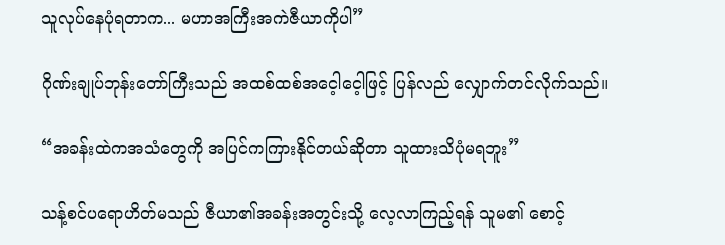သူလုပ်နေပုံရတာက... မဟာအကြီးအကဲဇီယာကိုပါ”

ဂိုဏ်းချုပ်ဘုန်းတော်ကြီးသည် အထစ်ထစ်အငေ့ါ‌ငေ့ါဖြင့် ပြန်လည် လျှောက်တင်လိုက်သည်။

“အခန်းထဲကအသံတွေကို အပြင်ကကြားနိုင်တယ်ဆိုတာ သူထားသိပုံမရဘူး”

သန့်စင်ပရောဟိတ်မသည် ဇီယာ၏အခန်းအတွင်းသို့ လေ့လာကြည့်ရန် သူမ၏ စောင့်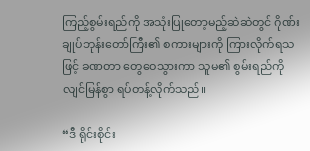ကြည့်စွမ်းရည်ကို အသုံးပြုတော့မည့်ဆဲဆဲတွင် ဂိုဏ်းချုပ်ဘုန်းတော်ကြီး၏ စကားများကို ကြားလိုက်ရသဖြင့် ခဏတာ တွေဝေသွားကာ သူမ၏ စွမ်းရည်ကို လျင်မြန်စွာ ရပ်တန့်လိုက်သည်။

“ဒီ ရိုင်းစိုင်း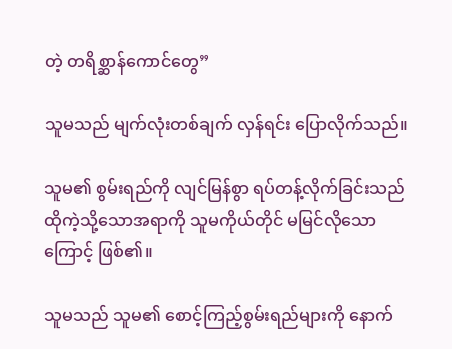တဲ့ တရိစ္ဆာန်ကောင်တွေ”

သူမသည် မျက်လုံးတစ်ချက် လှန်ရင်း ပြောလိုက်သည်။

သူမ၏ စွမ်းရည်ကို လျင်မြန်စွာ ရပ်တန့်လိုက်ခြင်းသည် ထိုကဲ့သို့သောအရာကို သူမကိုယ်တိုင် မမြင်လိုသောကြောင့် ဖြစ်၏။

သူမသည် သူမ၏ စောင့်ကြည့်စွမ်းရည်များကို နောက်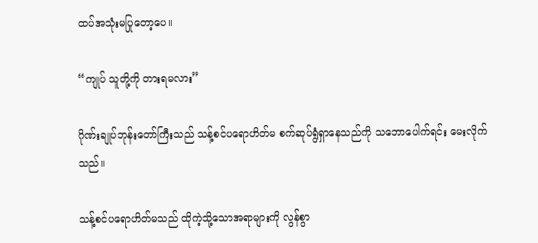ထပ်အသုံးမပြုတော့ပေ။

“ကျုပ် သူတို့ကို တားရမလား”

ဂိုဏ်းချုပ်ဘုန်းတော်ကြီးသည် သန့်စင်ပရောဟိတ်မ စက်ဆုပ်ရွံရှာနေသည်ကို သဘောပေါက်ရင်း မေးလိုက်သည်။

သန့်စင်ပရောဟိတ်မသည် ထိုကဲ့သို့သောအရာများကို လွန်စွာ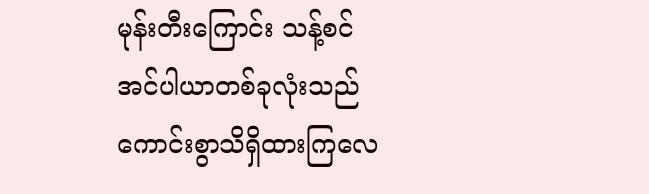မုန်းတီးကြောင်း သန့်စင်အင်ပါယာတစ်ခုလုံးသည် ကောင်းစွာသိရှိထားကြလေ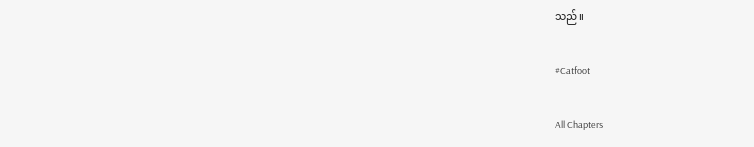သည်။

#Catfoot

All Chapters